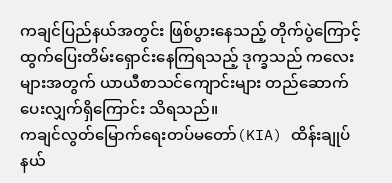ကချင်ပြည်နယ်အတွင်း ဖြစ်ပွားနေသည့် တိုက်ပွဲကြောင့် ထွက်ပြေးတိမ်းရှောင်းနေကြရသည့် ဒုက္ခသည် ကလေးများအတွက် ယာယီစာသင်ကျောင်းများ တည်ဆောက်ပေးလျှက်ရှိကြောင်း သိရသည်။
ကချင်လွတ်မြောက်ရေးတပ်မတော်(KIA) ထိန်းချုပ်နယ်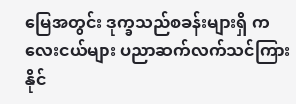မြေအတွင်း ဒုက္ခသည်စခန်းများရှိ ကလေးငယ်များ ပညာဆက်လက်သင်ကြားနိုင်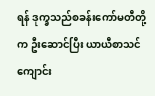ရန် ဒုက္ခသည်စခန်းကော်မတီတို့က ဦးဆောင်ပြီး ယာယီစာသင်ကျောင်း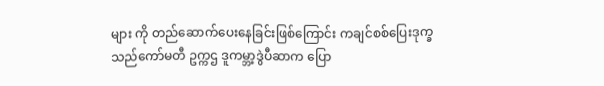များ ကို တည်ဆောက်ပေးနေခြင်းဖြစ်ကြောင်း ကချင်စစ်ပြေးဒုက္ခသည်ကော်မတီ ဥက္ကဌ ဒူကမ္ဘာ့ဒွဲပီဆာက ပြော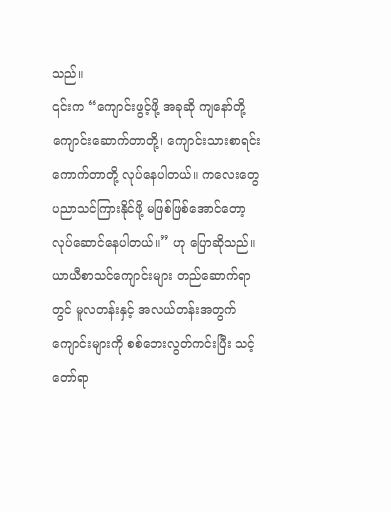သည်။
၎င်းက “ကျောင်းဖွင့်ဖို့ အခုဆို ကျနော်တို့ ကျောင်းဆောက်တာတို့၊ ကျောင်းသားစာရင်းကောက်တာတို့ လုပ်နေပါတယ်။ ကလေးတွေ ပညာသင်ကြားနိုင်ဖို့ မဖြစ်ဖြစ်အောင်တော့ လုပ်ဆောင်နေပါတယ်။” ဟု ပြောဆိုသည်။
ယာယီစာသင်ကျောင်းများ တည်ဆောက်ရာတွင် မူလတန်းနှင့် အလယ်တန်းအတွက် ကျောင်းများကို စစ်ဘေးလွတ်ကင်းပြီး သင့်တော်ရာ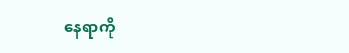နေရာကို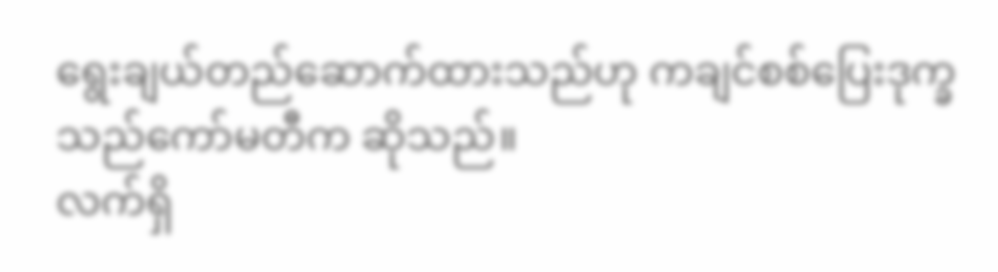ရွေးချယ်တည်ဆောက်ထားသည်ဟု ကချင်စစ်ပြေးဒုက္ခသည်ကော်မတီက ဆိုသည်။
လက်ရှိ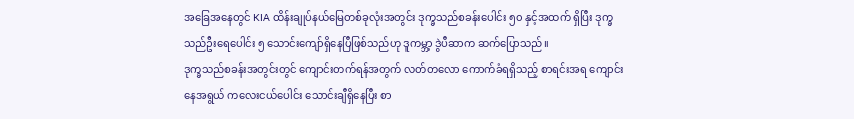အခြေအနေတွင် KIA ထိန်းချုပ်နယ်မြေတစ်ခုလုံးအတွင်း ဒုက္ခသည်စခန်းပေါင်း ၅၀ နှင့်အထက် ရှိပြီး ဒုက္ခသည်ဦးရေပေါင်း ၅ သောင်းကျော်ရှိနေပြီဖြစ်သည်ဟု ဒူကမ္ဘာ့ ဒွဲပီဆာက ဆက်ပြောသည်။
ဒုက္ခသည်စခန်းအတွင်းတွင် ကျောင်းတက်ရန်အတွက် လတ်တလော ကောက်ခံရရှိသည့် စာရင်းအရ ကျောင်းနေအရွယ် ကလေးငယ်ပေါင်း သောင်းချီရှိနေပြီး စာ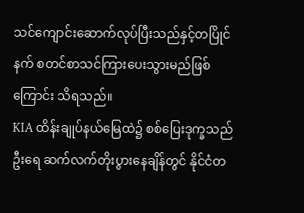သင်ကျောင်းဆောက်လုပ်ပြီးသည်နှင့်တပြိုင် နက် စတင်စာသင်ကြားပေးသွားမည်ဖြစ်ကြောင်း သိရသည်။
KIA ထိန်းချုပ်နယ်မြေထဲ၌ စစ်ပြေးဒုက္ခသည်ဦးရေ ဆက်လက်တိုးပွားနေချိန်တွင် နိုင်ငံတ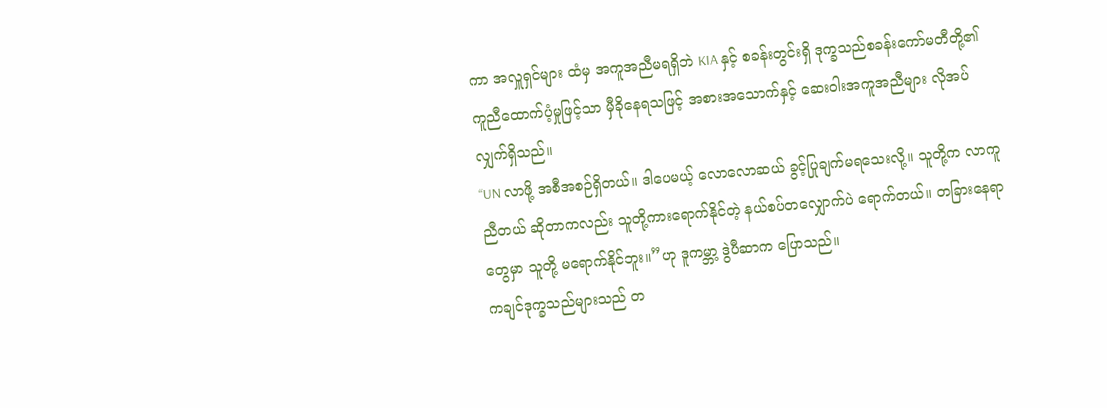ကာ အလှူရှင်များ ထံမှ အကူအညီမရရှိဘဲ KIA နှင့် စခန်းတွင်းရှိ ဒုက္ခသည်စခန်းကော်မတီတို့၏ ကူညီထောက်ပံ့မှုဖြင့်သာ မှီခိုနေရသဖြင့် အစားအသောက်နှင့် ဆေးဝါးအကူအညီများ လိုအပ်လျှက်ရှိသည်။
“UN လာဖို့ အစီအစဉ်ရှိတယ်။ ဒါပေမယ့် လောလောဆယ် ခွင့်ပြုချက်မရသေးလို့။ သူတို့က လာကူညီတယ် ဆိုတာကလည်း သူတို့ကားရောက်နိုင်တဲ့ နယ်စပ်တလျှောက်ပဲ ရောက်တယ်။ တခြားနေရာတွေမှာ သူတို့ မရောက်နိုင်ဘူး။”ဟု ဒူကမ္ဘာ့ ဒွဲပီဆာက ပြောသည်။
ကချင်ဒုက္ခသည်များသည် တ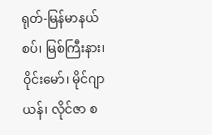ရုတ်-မြန်မာနယ်စပ်၊ မြစ်ကြီးနား၊ ဝိုင်းမော်၊ မိုင်ဂျာယန်၊ လိုင်ဇာ စ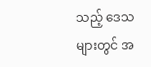သည့် ဒေသများတွင် အ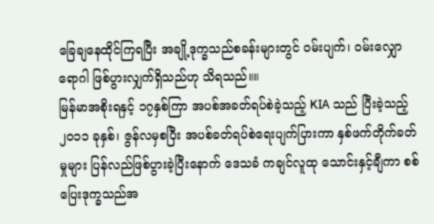ခြေချနေထိုင်ကြရပြီး အချို့ဒုက္ခသည်စခန်းများတွင် ဝမ်းပျက်၊ ဝမ်းလျှောရောဂါ ဖြစ်ပွားလျှက်ရှိသည်ဟု သိရသည်။။
မြန်မာအစိုးရနှင့် ၁၇နှစ်ကြာ အပစ်အခတ်ရပ်စဲခဲ့သည့် KIA သည် ပြီးခဲ့သည့် ၂၀၁၁ ခုနှစ်၊ ဇွန်လမှစပြီး အပစ်ခတ်ရပ်စဲရေးပျက်ပြားကာ နှစ်ဖက်တိုက်ခတ်မှုများ ပြန်လည်ဖြစ်ပွားခဲ့ပြီးနောက် ဒေသခံ ကချင်လူထု သောင်းနှင့်ချီကာ စစ်ပြေးဒုက္ခသည်အ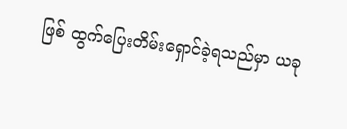ဖြစ် ထွက်ပြေးတိမ်းရှောင်ခဲ့ရသည်မှာ ယခု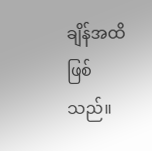ချိန်အထိ ဖြစ်သည်။